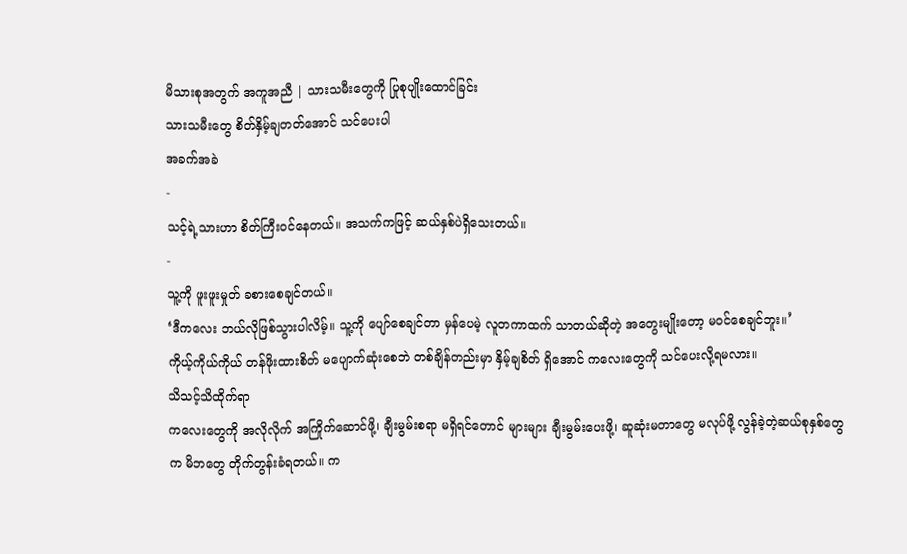မိသားစုအတွက် အကူအညီ | သားသမီးတွေကို ပြုစုပျိုးထောင်ခြင်း
သားသမီးတွေ စိတ်နှိမ့်ချတတ်အောင် သင်ပေးပါ
အခက်အခဲ
-
သင့်ရဲ့သားဟာ စိတ်ကြီးဝင်နေတယ်။ အသက်ကဖြင့် ဆယ်နှစ်ပဲရှိသေးတယ်။
-
သူ့ကို ဖူးဖူးမှုတ် ခစားစေချင်တယ်။
‘ဒီကလေး ဘယ်လိုဖြစ်သွားပါလိမ့်။ သူ့ကို ပျော်စေချင်တာ မှန်ပေမဲ့ လူတကာထက် သာတယ်ဆိုတဲ့ အတွေးမျိုးတော့ မဝင်စေချင်ဘူး။’
ကိုယ့်ကိုယ်ကိုယ် တန်ဖိုးထားစိတ် မပျောက်ဆုံးစေဘဲ တစ်ချိန်တည်းမှာ နှိမ့်ချစိတ် ရှိအောင် ကလေးတွေကို သင်ပေးလို့ရမလား။
သိသင့်သိထိုက်ရာ
ကလေးတွေကို အလိုလိုက် အကြိုက်ဆောင်ဖို့၊ ချီးမွမ်းစရာ မရှိရင်တောင် များများ ချီးမွမ်းပေးဖို့၊ ဆူဆုံးမတာတွေ မလုပ်ဖို့ လွန်ခဲ့တဲ့ဆယ်စုနှစ်တွေက မိဘတွေ တိုက်တွန်းခံရတယ်။ က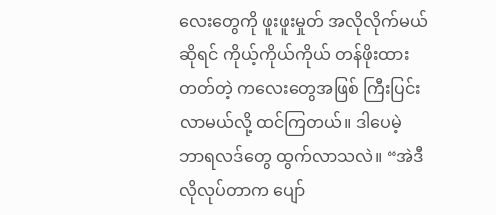လေးတွေကို ဖူးဖူးမှုတ် အလိုလိုက်မယ်ဆိုရင် ကိုယ့်ကိုယ်ကိုယ် တန်ဖိုးထားတတ်တဲ့ ကလေးတွေအဖြစ် ကြီးပြင်းလာမယ်လို့ ထင်ကြတယ်။ ဒါပေမဲ့ ဘာရလဒ်တွေ ထွက်လာသလဲ။ “အဲဒီလိုလုပ်တာက ပျော်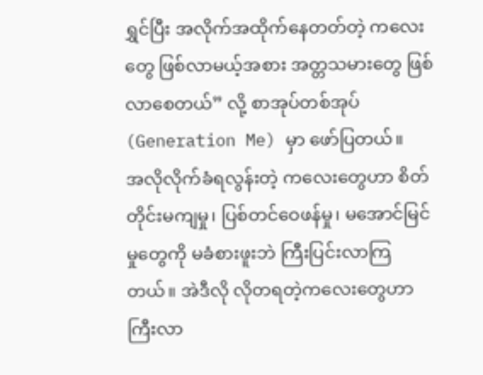ရွှင်ပြီး အလိုက်အထိုက်နေတတ်တဲ့ ကလေးတွေ ဖြစ်လာမယ့်အစား အတ္တသမားတွေ ဖြစ်လာစေတယ်” လို့ စာအုပ်တစ်အုပ် (Generation Me) မှာ ဖော်ပြတယ်။
အလိုလိုက်ခံရလွန်းတဲ့ ကလေးတွေဟာ စိတ်တိုင်းမကျမှု၊ ပြစ်တင်ဝေဖန်မှု၊ မအောင်မြင်မှုတွေကို မခံစားဖူးဘဲ ကြီးပြင်းလာကြတယ်။ အဲဒီလို လိုတရတဲ့ကလေးတွေဟာ ကြီးလာ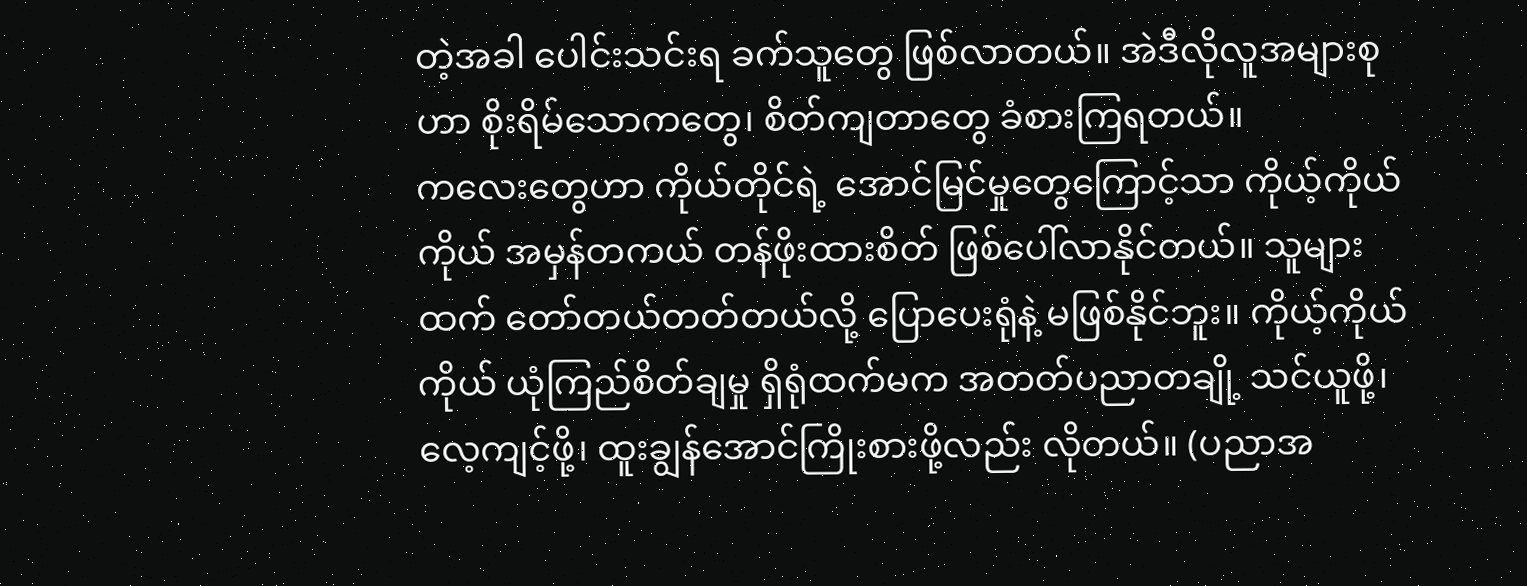တဲ့အခါ ပေါင်းသင်းရ ခက်သူတွေ ဖြစ်လာတယ်။ အဲဒီလိုလူအများစုဟာ စိုးရိမ်သောကတွေ၊ စိတ်ကျတာတွေ ခံစားကြရတယ်။
ကလေးတွေဟာ ကိုယ်တိုင်ရဲ့ အောင်မြင်မှုတွေကြောင့်သာ ကိုယ့်ကိုယ်ကိုယ် အမှန်တကယ် တန်ဖိုးထားစိတ် ဖြစ်ပေါ်လာနိုင်တယ်။ သူများထက် တော်တယ်တတ်တယ်လို့ ပြောပေးရုံနဲ့ မဖြစ်နိုင်ဘူး။ ကိုယ့်ကိုယ်ကိုယ် ယုံကြည်စိတ်ချမှု ရှိရုံထက်မက အတတ်ပညာတချို့ သင်ယူဖို့၊ လေ့ကျင့်ဖို့၊ ထူးချွန်အောင်ကြိုးစားဖို့လည်း လိုတယ်။ (ပညာအ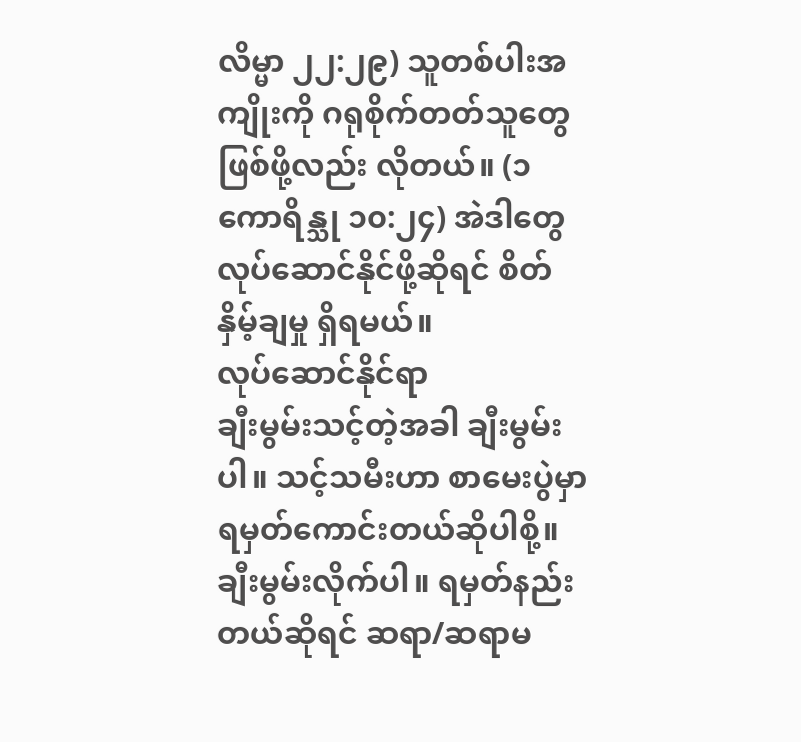လိမ္မာ ၂၂:၂၉) သူတစ်ပါးအကျိုးကို ဂရုစိုက်တတ်သူတွေ ဖြစ်ဖို့လည်း လိုတယ်။ (၁ ကောရိန္သု ၁၀:၂၄) အဲဒါတွေ လုပ်ဆောင်နိုင်ဖို့ဆိုရင် စိတ်နှိမ့်ချမှု ရှိရမယ်။
လုပ်ဆောင်နိုင်ရာ
ချီးမွမ်းသင့်တဲ့အခါ ချီးမွမ်းပါ။ သင့်သမီးဟာ စာမေးပွဲမှာ ရမှတ်ကောင်းတယ်ဆိုပါစို့။ ချီးမွမ်းလိုက်ပါ။ ရမှတ်နည်းတယ်ဆိုရင် ဆရာ/ဆရာမ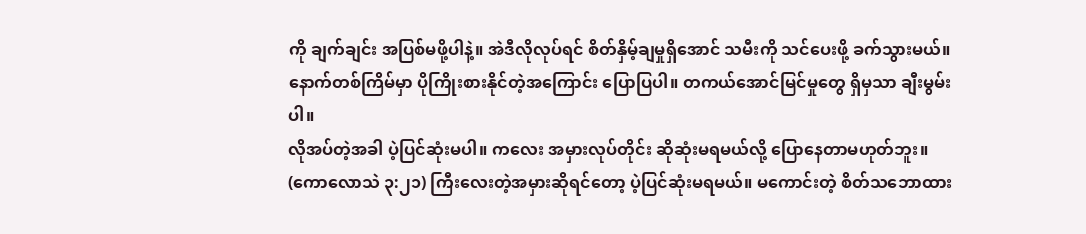ကို ချက်ချင်း အပြစ်မဖို့ပါနဲ့။ အဲဒီလိုလုပ်ရင် စိတ်နှိမ့်ချမှုရှိအောင် သမီးကို သင်ပေးဖို့ ခက်သွားမယ်။ နောက်တစ်ကြိမ်မှာ ပိုကြိုးစားနိုင်တဲ့အကြောင်း ပြောပြပါ။ တကယ်အောင်မြင်မှုတွေ ရှိမှသာ ချီးမွမ်းပါ။
လိုအပ်တဲ့အခါ ပဲ့ပြင်ဆုံးမပါ။ ကလေး အမှားလုပ်တိုင်း ဆိုဆုံးမရမယ်လို့ ပြောနေတာမဟုတ်ဘူး။ (ကောလောသဲ ၃:၂၁) ကြီးလေးတဲ့အမှားဆိုရင်တော့ ပဲ့ပြင်ဆုံးမရမယ်။ မကောင်းတဲ့ စိတ်သဘောထား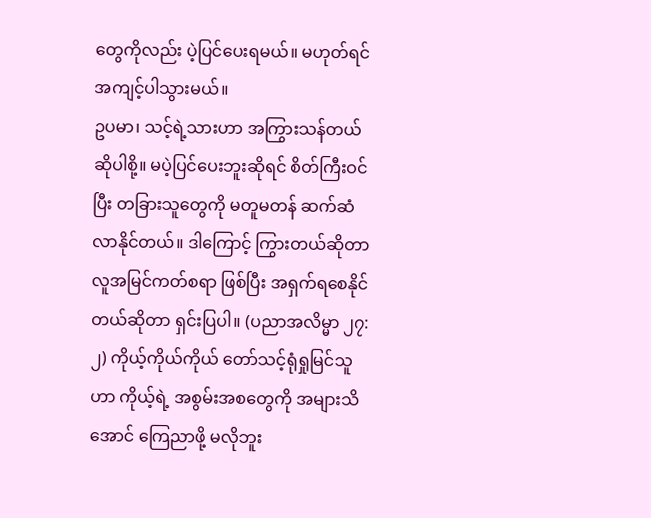တွေကိုလည်း ပဲ့ပြင်ပေးရမယ်။ မဟုတ်ရင် အကျင့်ပါသွားမယ်။
ဥပမာ၊ သင့်ရဲ့သားဟာ အကြွားသန်တယ် ဆိုပါစို့။ မပဲ့ပြင်ပေးဘူးဆိုရင် စိတ်ကြီးဝင်ပြီး တခြားသူတွေကို မတူမတန် ဆက်ဆံလာနိုင်တယ်။ ဒါကြောင့် ကြွားတယ်ဆိုတာ လူအမြင်ကတ်စရာ ဖြစ်ပြီး အရှက်ရစေနိုင်တယ်ဆိုတာ ရှင်းပြပါ။ (ပညာအလိမ္မာ ၂၇:၂) ကိုယ့်ကိုယ်ကိုယ် တော်သင့်ရုံရှုမြင်သူဟာ ကိုယ့်ရဲ့ အစွမ်းအစတွေကို အများသိအောင် ကြေညာဖို့ မလိုဘူး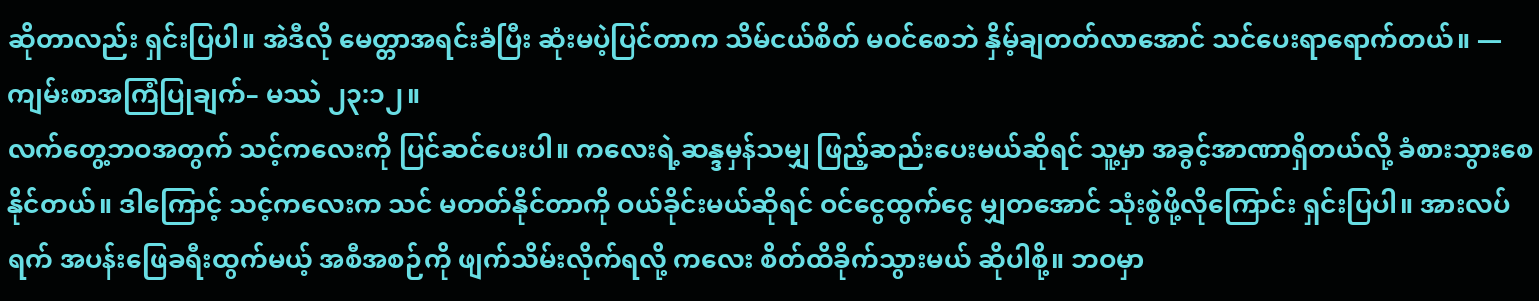ဆိုတာလည်း ရှင်းပြပါ။ အဲဒီလို မေတ္တာအရင်းခံပြီး ဆုံးမပဲ့ပြင်တာက သိမ်ငယ်စိတ် မဝင်စေဘဲ နှိမ့်ချတတ်လာအောင် သင်ပေးရာရောက်တယ်။ —ကျမ်းစာအကြံပြုချက်– မဿဲ ၂၃:၁၂။
လက်တွေ့ဘဝအတွက် သင့်ကလေးကို ပြင်ဆင်ပေးပါ။ ကလေးရဲ့ဆန္ဒမှန်သမျှ ဖြည့်ဆည်းပေးမယ်ဆိုရင် သူ့မှာ အခွင့်အာဏာရှိတယ်လို့ ခံစားသွားစေနိုင်တယ်။ ဒါကြောင့် သင့်ကလေးက သင် မတတ်နိုင်တာကို ဝယ်ခိုင်းမယ်ဆိုရင် ဝင်ငွေထွက်ငွေ မျှတအောင် သုံးစွဲဖို့လိုကြောင်း ရှင်းပြပါ။ အားလပ်ရက် အပန်းဖြေခရီးထွက်မယ့် အစီအစဉ်ကို ဖျက်သိမ်းလိုက်ရလို့ ကလေး စိတ်ထိခိုက်သွားမယ် ဆိုပါစို့။ ဘဝမှာ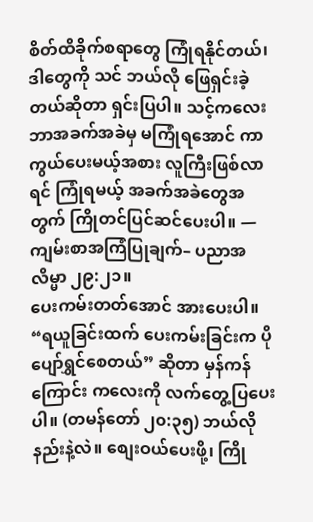စိတ်ထိခိုက်စရာတွေ ကြုံရနိုင်တယ်၊ ဒါတွေကို သင် ဘယ်လို ဖြေရှင်းခဲ့တယ်ဆိုတာ ရှင်းပြပါ။ သင့်ကလေး ဘာအခက်အခဲမှ မကြုံရအောင် ကာကွယ်ပေးမယ့်အစား လူကြီးဖြစ်လာရင် ကြုံရမယ့် အခက်အခဲတွေအတွက် ကြိုတင်ပြင်ဆင်ပေးပါ။ —ကျမ်းစာအကြံပြုချက်– ပညာအလိမ္မာ ၂၉:၂၁။
ပေးကမ်းတတ်အောင် အားပေးပါ။ “ရယူခြင်းထက် ပေးကမ်းခြင်းက ပိုပျော်ရွှင်စေတယ်” ဆိုတာ မှန်ကန်ကြောင်း ကလေးကို လက်တွေ့ပြပေးပါ။ (တမန်တော် ၂၀:၃၅) ဘယ်လိုနည်းနဲ့လဲ။ စျေးဝယ်ပေးဖို့၊ ကြို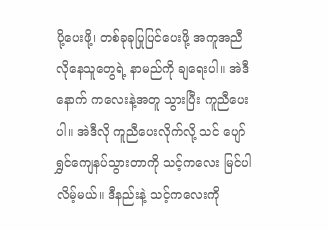ပို့ပေးဖို့၊ တစ်ခုခုပြုပြင်ပေးဖို့ အကူအညီလိုနေသူတွေရဲ့ နာမည်ကို ချရေးပါ။ အဲဒီနောက် ကလေးနဲ့အတူ သွားပြီး ကူညီပေးပါ။ အဲဒီလို ကူညီပေးလိုက်လို့ သင် ပျော်ရွှင်ကျေနပ်သွားတာကို သင့်ကလေး မြင်ပါလိမ့်မယ်။ ဒီနည်းနဲ့ သင့်ကလေးကို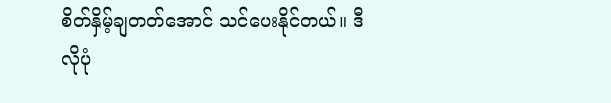စိတ်နှိမ့်ချတတ်အောင် သင်ပေးနိုင်တယ်။ ဒီလိုပုံ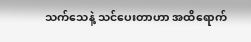သက်သေနဲ့ သင်ပေးတာဟာ အထိရောက်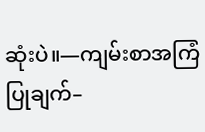ဆုံးပဲ။—ကျမ်းစာအကြံပြုချက်–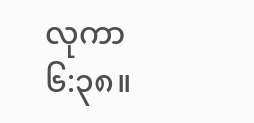လုကာ ၆:၃၈။